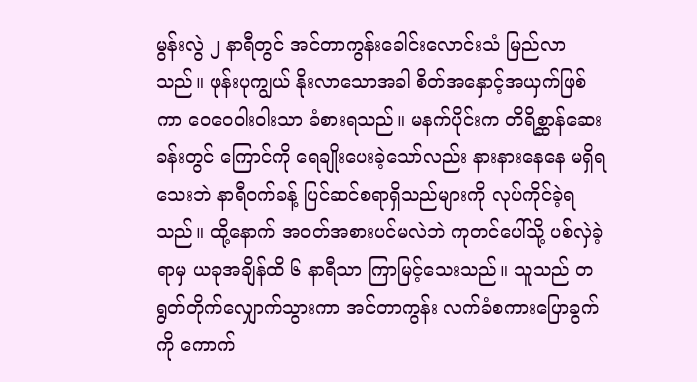မွန်းလွဲ ၂ နာရီတွင် အင်တာကွန်းခေါင်းလောင်းသံ မြည်လာသည်။ ဖုန်းပုကျွယ် နိုးလာသောအခါ စိတ်အနှောင့်အယှက်ဖြစ်ကာ ဝေဝေဝါးဝါးသာ ခံစားရသည်။ မနက်ပိုင်းက တိရိစ္ဆာန်ဆေးခန်းတွင် ကြောင်ကို ရေချိုးပေးခဲ့သော်လည်း နားနားနေနေ မရှိရသေးဘဲ နာရီဝက်ခန့် ပြင်ဆင်စရာရှိသည်များကို လုပ်ကိုင်ခဲ့ရသည်။ ထို့နောက် အဝတ်အစားပင်မလဲဘဲ ကုတင်ပေါ်သို့ ပစ်လှဲခဲ့ရာမှ ယခုအချိန်ထိ ၆ နာရီသာ ကြာမြင့်သေးသည်။ သူသည် တရွတ်တိုက်လျှောက်သွားကာ အင်တာကွန်း လက်ခံစကားပြောခွက်ကို ကောက်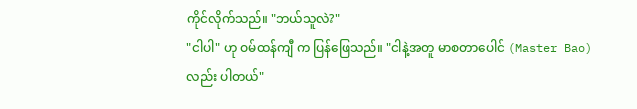ကိုင်လိုက်သည်။ "ဘယ်သူလဲ?"
"ငါပါ" ဟု ဝမ်ထန်ကျီ က ပြန်ဖြေသည်။ "ငါနဲ့အတူ မာစတာပေါင် (Master Bao) လည်း ပါတယ်"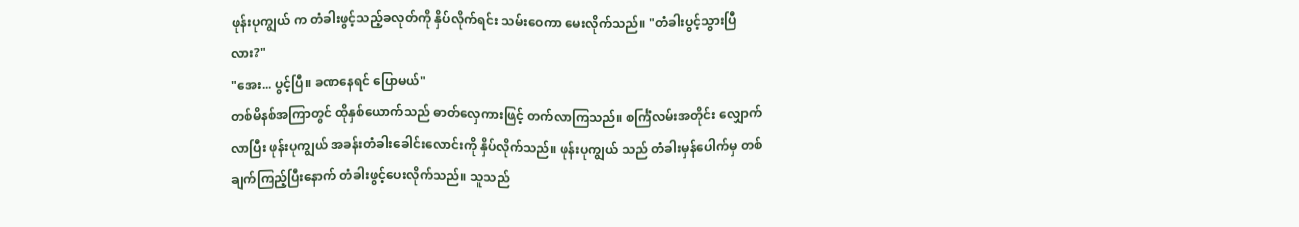ဖုန်းပုကျွယ် က တံခါးဖွင့်သည့်ခလုတ်ကို နှိပ်လိုက်ရင်း သမ်းဝေကာ မေးလိုက်သည်။ "တံခါးပွင့်သွားပြီလား?"
"အေး... ပွင့်ပြီ။ ခဏနေရင် ပြောမယ်"
တစ်မိနစ်အကြာတွင် ထိုနှစ်ယောက်သည် ဓာတ်လှေကားဖြင့် တက်လာကြသည်။ စင်္ကြံလမ်းအတိုင်း လျှောက်လာပြီး ဖုန်းပုကျွယ် အခန်းတံခါးခေါင်းလောင်းကို နှိပ်လိုက်သည်။ ဖုန်းပုကျွယ် သည် တံခါးမှန်ပေါက်မှ တစ်ချက်ကြည့်ပြီးနောက် တံခါးဖွင့်ပေးလိုက်သည်။ သူသည်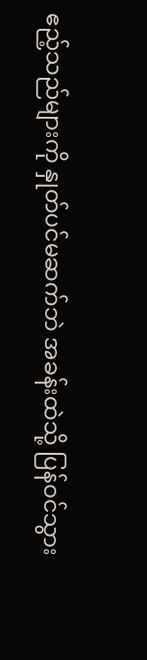ဧည့်သည်များကို နှုတ်ပင်မဆက်ဘဲ အခန်းထဲသို့ ပြန်ဝင်သွား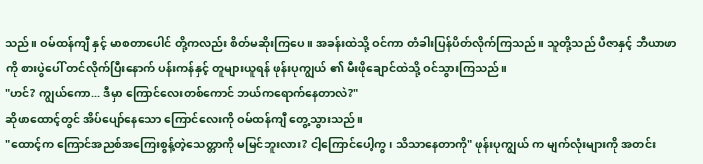သည်။ ဝမ်ထန်ကျီ နှင့် မာစတာပေါင် တို့ကလည်း စိတ်မဆိုးကြပေ။ အခန်းထဲသို့ ဝင်ကာ တံခါးပြန်ပိတ်လိုက်ကြသည်။ သူတို့သည် ပီဇာနှင့် ဘီယာဖာကို စားပွဲပေါ် တင်လိုက်ပြီးနောက် ပန်းကန်နှင့် တူများယူရန် ဖုန်းပုကျွယ် ၏ မီးဖိုချောင်ထဲသို့ ဝင်သွားကြသည်။
"ဟင်? ကျွယ်ကော... ဒီမှာ ကြောင်လေးတစ်ကောင် ဘယ်ကရောက်နေတာလဲ?"
ဆိုဖာထောင့်တွင် အိပ်ပျော်နေသော ကြောင်လေးကို ဝမ်ထန်ကျီ တွေ့သွားသည်။
"ထောင့်က ကြောင်အညစ်အကြေးစွန့်တဲ့သေတ္တာကို မမြင်ဘူးလား? ငါ့ကြောင်ပေါ့ကွ၊ သိသာနေတာကို" ဖုန်းပုကျွယ် က မျက်လုံးများကို အတင်း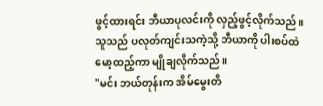ဖွင့်ထားရင်း ဘီယာပုလင်းကို လှည့်ဖွင့်လိုက်သည်။ သူသည် ပလုတ်ကျင်းသကဲ့သို့ ဘီယာကို ပါးစပ်ထဲ မော့ထည့်ကာ မျိုချလိုက်သည်။
"မင်း ဘယ်တုန်းက အိမ်မွေးတိ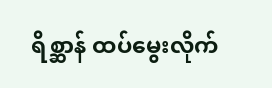ရိစ္ဆာန် ထပ်မွေးလိုက်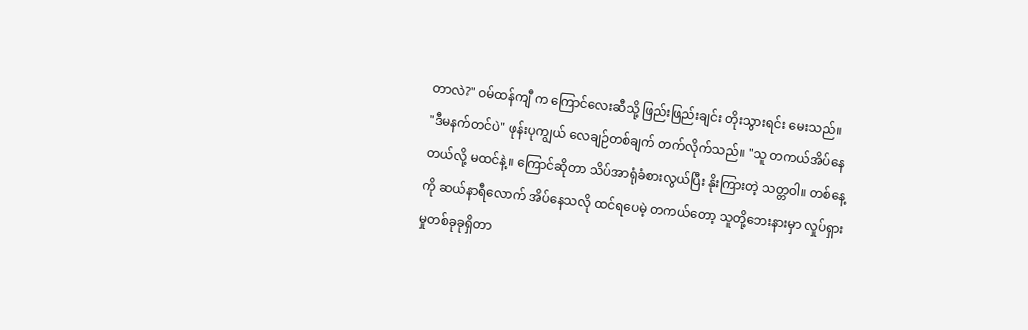တာလဲ?" ဝမ်ထန်ကျီ က ကြောင်လေးဆီသို့ ဖြည်းဖြည်းချင်း တိုးသွားရင်း မေးသည်။
"ဒီမနက်တင်ပဲ" ဖုန်းပုကျွယ် လေချဉ်တစ်ချက် တက်လိုက်သည်။ "သူ တကယ်အိပ်နေတယ်လို့ မထင်နဲ့။ ကြောင်ဆိုတာ သိပ်အာရုံခံစားလွယ်ပြီး နိုးကြားတဲ့ သတ္တဝါ။ တစ်နေ့ကို ဆယ်နာရီလောက် အိပ်နေသလို ထင်ရပေမဲ့ တကယ်တော့ သူတို့ဘေးနားမှာ လှုပ်ရှားမှုတစ်ခုခုရှိတာ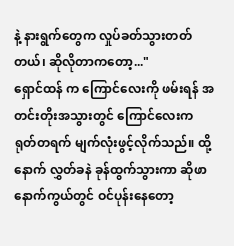နဲ့ နားရွက်တွေက လှုပ်ခတ်သွားတတ်တယ်၊ ဆိုလိုတာကတော့..."
ရှောင်ထန် က ကြောင်လေးကို ဖမ်းရန် အတင်းတိုးအသွားတွင် ကြောင်လေးက ရုတ်တရက် မျက်လုံးဖွင့်လိုက်သည်။ ထို့နောက် လွှတ်ခနဲ ခုန်ထွက်သွားကာ ဆိုဖာနောက်ကွယ်တွင် ဝင်ပုန်းနေတော့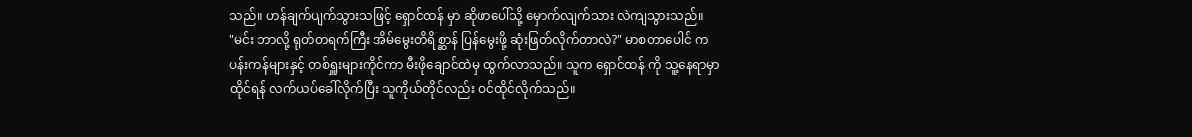သည်။ ဟန်ချက်ပျက်သွားသဖြင့် ရှောင်ထန် မှာ ဆိုဖာပေါ်သို့ မှောက်လျက်သား လဲကျသွားသည်။
"မင်း ဘာလို့ ရုတ်တရက်ကြီး အိမ်မွေးတိရိစ္ဆာန် ပြန်မွေးဖို့ ဆုံးဖြတ်လိုက်တာလဲ?" မာစတာပေါင် က ပန်းကန်များနှင့် တစ်ရှူးများကိုင်ကာ မီးဖိုချောင်ထဲမှ ထွက်လာသည်။ သူက ရှောင်ထန် ကို သူ့နေရာမှာ ထိုင်ရန် လက်ယပ်ခေါ်လိုက်ပြီး သူကိုယ်တိုင်လည်း ဝင်ထိုင်လိုက်သည်။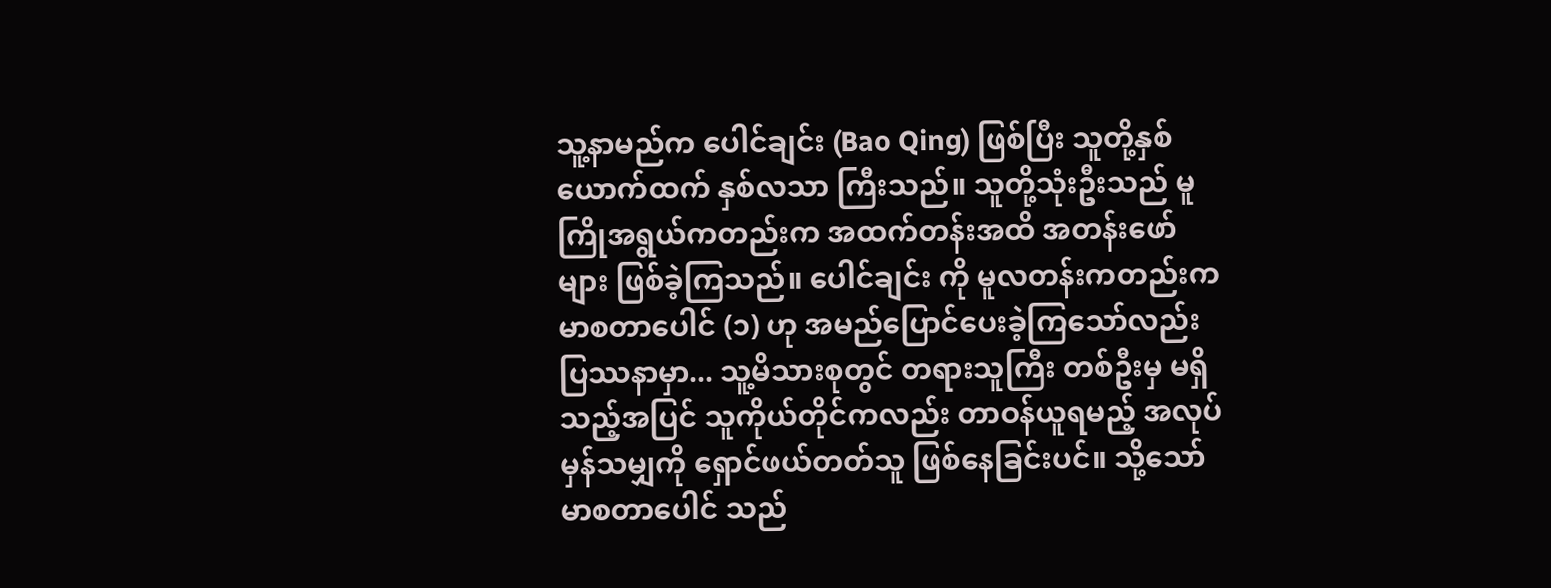သူ့နာမည်က ပေါင်ချင်း (Bao Qing) ဖြစ်ပြီး သူတို့နှစ်ယောက်ထက် နှစ်လသာ ကြီးသည်။ သူတို့သုံးဦးသည် မူကြိုအရွယ်ကတည်းက အထက်တန်းအထိ အတန်းဖော်များ ဖြစ်ခဲ့ကြသည်။ ပေါင်ချင်း ကို မူလတန်းကတည်းက မာစတာပေါင် (၁) ဟု အမည်ပြောင်ပေးခဲ့ကြသော်လည်း ပြဿနာမှာ... သူ့မိသားစုတွင် တရားသူကြီး တစ်ဦးမှ မရှိသည့်အပြင် သူကိုယ်တိုင်ကလည်း တာဝန်ယူရမည့် အလုပ်မှန်သမျှကို ရှောင်ဖယ်တတ်သူ ဖြစ်နေခြင်းပင်။ သို့သော် မာစတာပေါင် သည်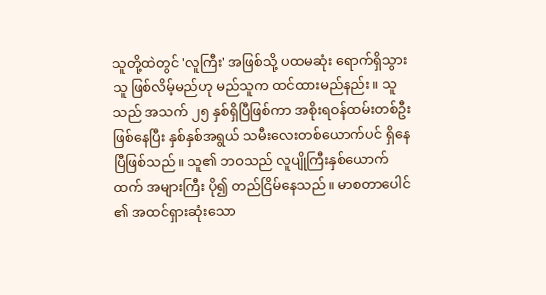သူတို့ထဲတွင် 'လူကြီး' အဖြစ်သို့ ပထမဆုံး ရောက်ရှိသွားသူ ဖြစ်လိမ့်မည်ဟု မည်သူက ထင်ထားမည်နည်း။ သူသည် အသက် ၂၅ နှစ်ရှိပြီဖြစ်ကာ အစိုးရဝန်ထမ်းတစ်ဦး ဖြစ်နေပြီး နှစ်နှစ်အရွယ် သမီးလေးတစ်ယောက်ပင် ရှိနေပြီဖြစ်သည်။ သူ၏ ဘဝသည် လူပျိုကြီးနှစ်ယောက်ထက် အများကြီး ပို၍ တည်ငြိမ်နေသည်။ မာစတာပေါင် ၏ အထင်ရှားဆုံးသော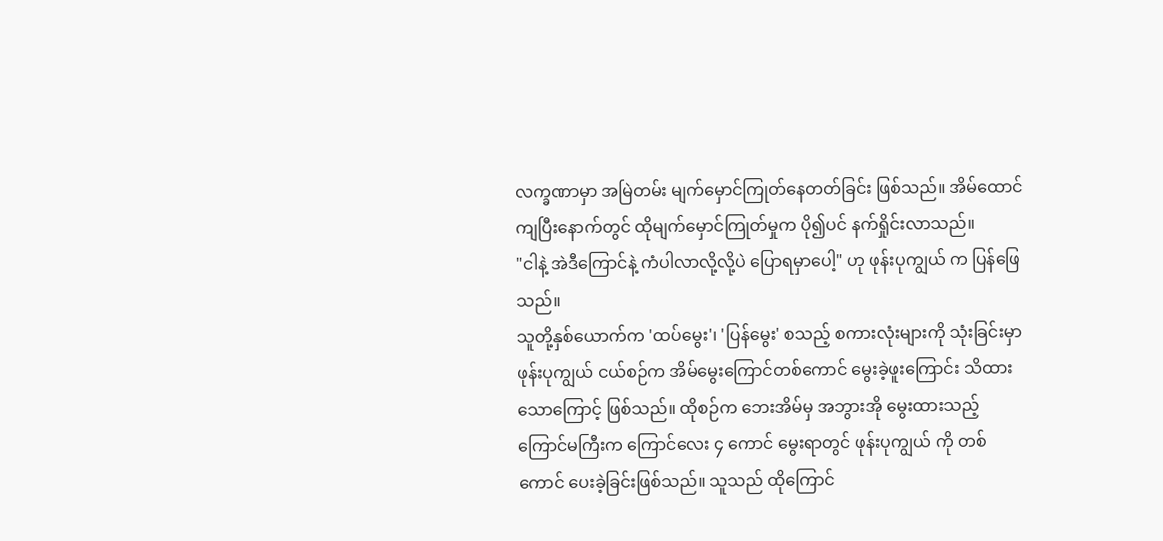လက္ခဏာမှာ အမြဲတမ်း မျက်မှောင်ကြုတ်နေတတ်ခြင်း ဖြစ်သည်။ အိမ်ထောင်ကျပြီးနောက်တွင် ထိုမျက်မှောင်ကြုတ်မှုက ပို၍ပင် နက်ရှိုင်းလာသည်။
"ငါနဲ့ အဲဒီကြောင်နဲ့ ကံပါလာလို့လို့ပဲ ပြောရမှာပေါ့" ဟု ဖုန်းပုကျွယ် က ပြန်ဖြေသည်။
သူတို့နှစ်ယောက်က 'ထပ်မွေး'၊ 'ပြန်မွေး' စသည့် စကားလုံးများကို သုံးခြင်းမှာ ဖုန်းပုကျွယ် ငယ်စဉ်က အိမ်မွေးကြောင်တစ်ကောင် မွေးခဲ့ဖူးကြောင်း သိထားသောကြောင့် ဖြစ်သည်။ ထိုစဉ်က ဘေးအိမ်မှ အဘွားအို မွေးထားသည့် ကြောင်မကြီးက ကြောင်လေး ၄ ကောင် မွေးရာတွင် ဖုန်းပုကျွယ် ကို တစ်ကောင် ပေးခဲ့ခြင်းဖြစ်သည်။ သူသည် ထိုကြောင်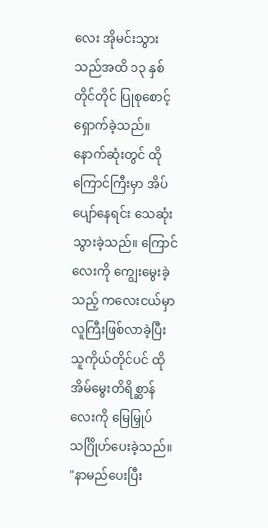လေး အိုမင်းသွားသည်အထိ ၁၃ နှစ်တိုင်တိုင် ပြုစုစောင့်ရှောက်ခဲ့သည်။ နောက်ဆုံးတွင် ထိုကြောင်ကြီးမှာ အိပ်ပျော်နေရင်း သေဆုံးသွားခဲ့သည်။ ကြောင်လေးကို ကျွေးမွေးခဲ့သည့် ကလေးငယ်မှာ လူကြီးဖြစ်လာခဲ့ပြီး သူကိုယ်တိုင်ပင် ထိုအိမ်မွေးတိရိစ္ဆာန်လေးကို မြေမြှုပ်သင်္ဂြိုဟ်ပေးခဲ့သည်။
"နာမည်ပေးပြီး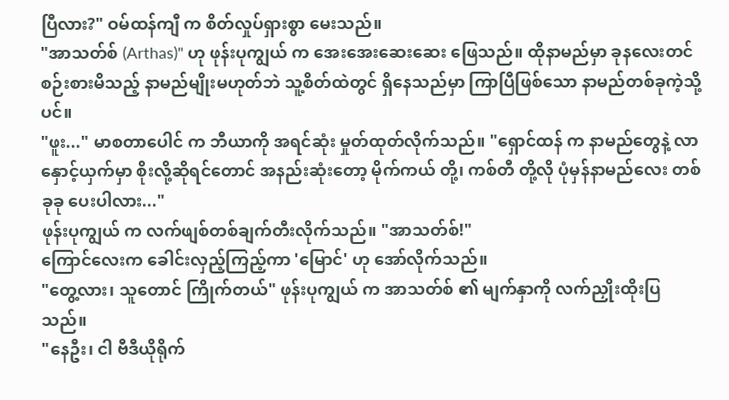ပြီလား?" ဝမ်ထန်ကျီ က စိတ်လှုပ်ရှားစွာ မေးသည်။
"အာသတ်စ် (Arthas)" ဟု ဖုန်းပုကျွယ် က အေးအေးဆေးဆေး ဖြေသည်။ ထိုနာမည်မှာ ခုနလေးတင် စဉ်းစားမိသည့် နာမည်မျိုးမဟုတ်ဘဲ သူ့စိတ်ထဲတွင် ရှိနေသည်မှာ ကြာပြီဖြစ်သော နာမည်တစ်ခုကဲ့သို့ပင်။
"ဖူး..." မာစတာပေါင် က ဘီယာကို အရင်ဆုံး မှုတ်ထုတ်လိုက်သည်။ "ရှောင်ထန် က နာမည်တွေနဲ့ လာနှောင့်ယှက်မှာ စိုးလို့ဆိုရင်တောင် အနည်းဆုံးတော့ မိုက်ကယ် တို့၊ ကစ်တီ တို့လို ပုံမှန်နာမည်လေး တစ်ခုခု ပေးပါလား..."
ဖုန်းပုကျွယ် က လက်ဖျစ်တစ်ချက်တီးလိုက်သည်။ "အာသတ်စ်!"
ကြောင်လေးက ခေါင်းလှည့်ကြည့်ကာ 'မြောင်' ဟု အော်လိုက်သည်။
"တွေ့လား၊ သူတောင် ကြိုက်တယ်" ဖုန်းပုကျွယ် က အာသတ်စ် ၏ မျက်နှာကို လက်ညှိုးထိုးပြသည်။
"နေဦး၊ ငါ ဗီဒီယိုရိုက်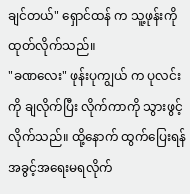ချင်တယ်" ရှောင်ထန် က သူ့ဖုန်းကို ထုတ်လိုက်သည်။
"ခဏလေး" ဖုန်းပုကျွယ် က ပုလင်းကို ချလိုက်ပြီး လိုက်ကာကို သွားဖွင့်လိုက်သည်။ ထို့နောက် ထွက်ပြေးရန် အခွင့်အရေးမရလိုက်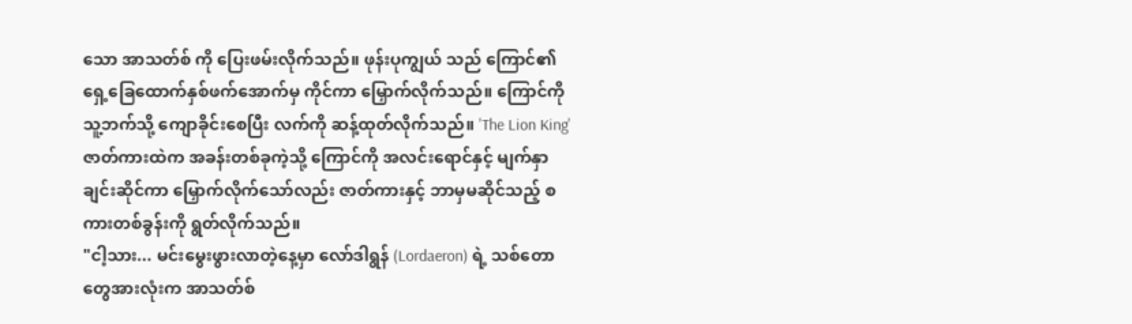သော အာသတ်စ် ကို ပြေးဖမ်းလိုက်သည်။ ဖုန်းပုကျွယ် သည် ကြောင်၏ ရှေ့ခြေထောက်နှစ်ဖက်အောက်မှ ကိုင်ကာ မြှောက်လိုက်သည်။ ကြောင်ကို သူ့ဘက်သို့ ကျောခိုင်းစေပြီး လက်ကို ဆန့်ထုတ်လိုက်သည်။ 'The Lion King' ဇာတ်ကားထဲက အခန်းတစ်ခုကဲ့သို့ ကြောင်ကို အလင်းရောင်နှင့် မျက်နှာချင်းဆိုင်ကာ မြှောက်လိုက်သော်လည်း ဇာတ်ကားနှင့် ဘာမှမဆိုင်သည့် စကားတစ်ခွန်းကို ရွတ်လိုက်သည်။
"ငါ့သား... မင်းမွေးဖွားလာတဲ့နေ့မှာ လော်ဒါရွန် (Lordaeron) ရဲ့ သစ်တောတွေအားလုံးက အာသတ်စ်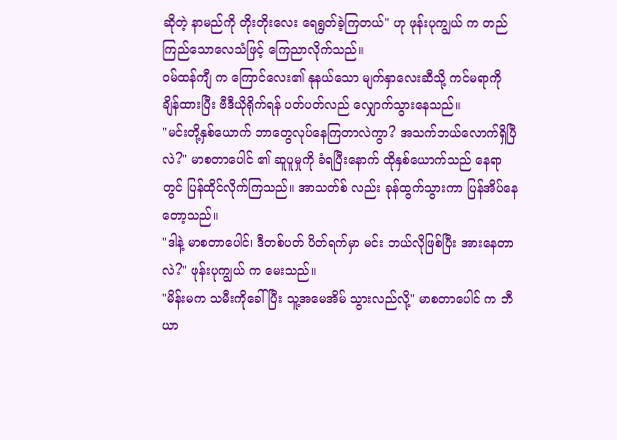ဆိုတဲ့ နာမည်ကို တိုးတိုးလေး ရေရွတ်ခဲ့ကြတယ်" ဟု ဖုန်းပုကျွယ် က တည်ကြည်သောလေသံဖြင့် ကြေညာလိုက်သည်။
ဝမ်ထန်ကျီ က ကြောင်လေး၏ နုနယ်သော မျက်နှာလေးဆီသို့ ကင်မရာကို ချိန်ထားပြီး ဗီဒီယိုရိုက်ရန် ပတ်ပတ်လည် လျှောက်သွားနေသည်။
"မင်းတို့နှစ်ယောက် ဘာတွေလုပ်နေကြတာလဲကွာ? အသက်ဘယ်လောက်ရှိပြီလဲ?" မာစတာပေါင် ၏ ဆူပူမှုကို ခံရပြီးနောက် ထိုနှစ်ယောက်သည် နေရာတွင် ပြန်ထိုင်လိုက်ကြသည်။ အာသတ်စ် လည်း ခုန်ထွက်သွားကာ ပြန်အိပ်နေတော့သည်။
"ဒါနဲ့ မာစတာပေါင်၊ ဒီတစ်ပတ် ပိတ်ရက်မှာ မင်း ဘယ်လိုဖြစ်ပြီး အားနေတာလဲ?" ဖုန်းပုကျွယ် က မေးသည်။
"မိန်းမက သမီးကိုခေါ်ပြီး သူ့အမေအိမ် သွားလည်လို့" မာစတာပေါင် က ဘီယာ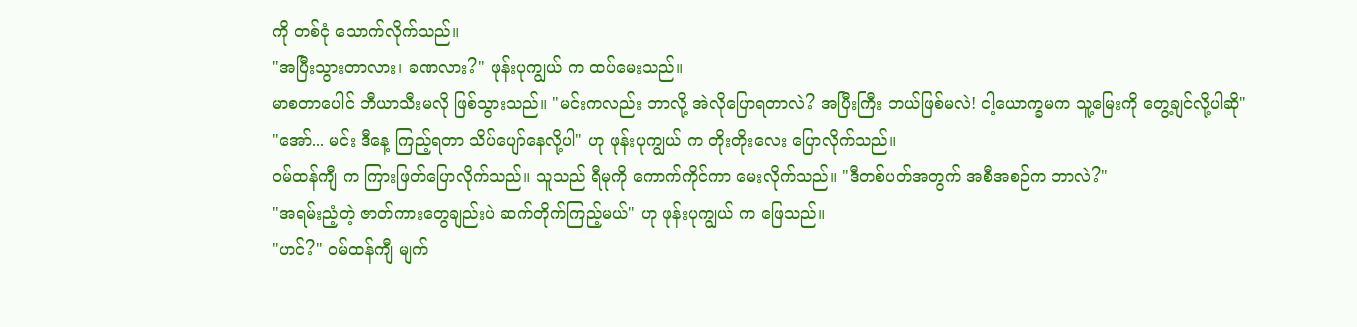ကို တစ်ငုံ သောက်လိုက်သည်။
"အပြီးသွားတာလား၊ ခဏလား?" ဖုန်းပုကျွယ် က ထပ်မေးသည်။
မာစတာပေါင် ဘီယာသီးမလို ဖြစ်သွားသည်။ "မင်းကလည်း ဘာလို့ အဲလိုပြောရတာလဲ? အပြီးကြီး ဘယ်ဖြစ်မလဲ! ငါ့ယောက္ခမက သူ့မြေးကို တွေ့ချင်လို့ပါဆို"
"အော်... မင်း ဒီနေ့ ကြည့်ရတာ သိပ်ပျော်နေလို့ပါ" ဟု ဖုန်းပုကျွယ် က တိုးတိုးလေး ပြောလိုက်သည်။
ဝမ်ထန်ကျီ က ကြားဖြတ်ပြောလိုက်သည်။ သူသည် ရီမုကို ကောက်ကိုင်ကာ မေးလိုက်သည်။ "ဒီတစ်ပတ်အတွက် အစီအစဉ်က ဘာလဲ?"
"အရမ်းညံ့တဲ့ ဇာတ်ကားတွေချည်းပဲ ဆက်တိုက်ကြည့်မယ်" ဟု ဖုန်းပုကျွယ် က ဖြေသည်။
"ဟင်?" ဝမ်ထန်ကျီ မျက်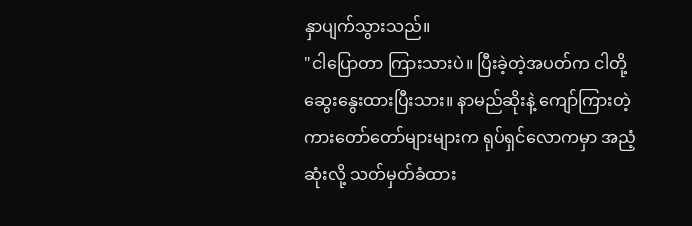နှာပျက်သွားသည်။
"ငါပြောတာ ကြားသားပဲ။ ပြီးခဲ့တဲ့အပတ်က ငါတို့ ဆွေးနွေးထားပြီးသား။ နာမည်ဆိုးနဲ့ ကျော်ကြားတဲ့ ကားတော်တော်များများက ရုပ်ရှင်လောကမှာ အညံ့ဆုံးလို့ သတ်မှတ်ခံထား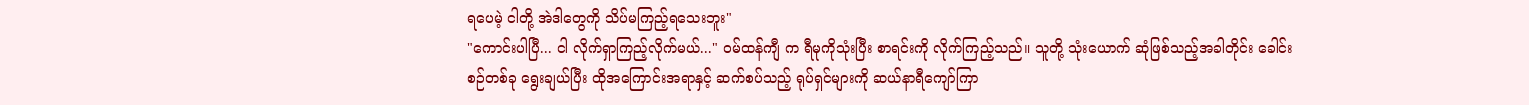ရပေမဲ့ ငါတို့ အဲဒါတွေကို သိပ်မကြည့်ရသေးဘူး"
"ကောင်းပါပြီ... ငါ လိုက်ရှာကြည့်လိုက်မယ်..." ဝမ်ထန်ကျီ က ရီမုကိုသုံးပြီး စာရင်းကို လိုက်ကြည့်သည်။ သူတို့ သုံးယောက် ဆုံဖြစ်သည့်အခါတိုင်း ခေါင်းစဉ်တစ်ခု ရွေးချယ်ပြီး ထိုအကြောင်းအရာနှင့် ဆက်စပ်သည့် ရုပ်ရှင်များကို ဆယ်နာရီကျော်ကြာ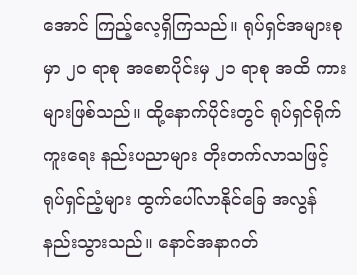အောင် ကြည့်လေ့ရှိကြသည်။ ရုပ်ရှင်အများစုမှာ ၂၀ ရာစု အစောပိုင်းမှ ၂၁ ရာစု အထိ ကားများဖြစ်သည်။ ထို့နောက်ပိုင်းတွင် ရုပ်ရှင်ရိုက်ကူးရေး နည်းပညာများ တိုးတက်လာသဖြင့် ရုပ်ရှင်ညံ့များ ထွက်ပေါ်လာနိုင်ခြေ အလွန်နည်းသွားသည်။ နောင်အနာဂတ်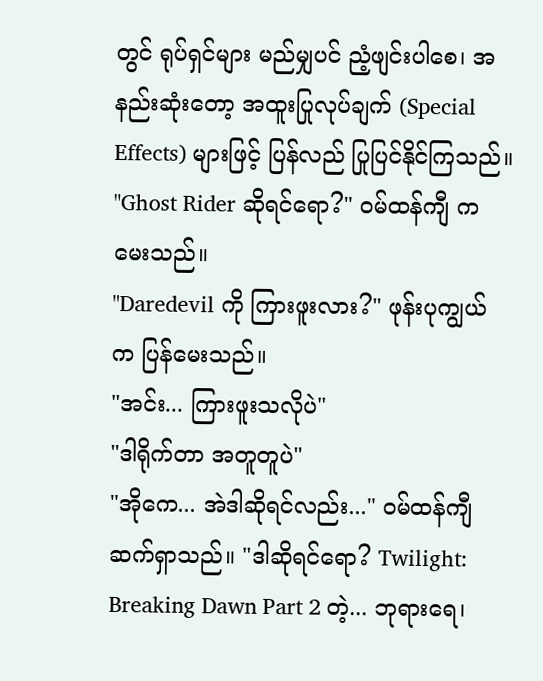တွင် ရုပ်ရှင်များ မည်မျှပင် ညံ့ဖျင်းပါစေ၊ အနည်းဆုံးတော့ အထူးပြုလုပ်ချက် (Special Effects) များဖြင့် ပြန်လည် ပြုပြင်နိုင်ကြသည်။
"Ghost Rider ဆိုရင်ရော?" ဝမ်ထန်ကျီ က မေးသည်။
"Daredevil ကို ကြားဖူးလား?" ဖုန်းပုကျွယ် က ပြန်မေးသည်။
"အင်း... ကြားဖူးသလိုပဲ"
"ဒါရိုက်တာ အတူတူပဲ"
"အိုကေ... အဲဒါဆိုရင်လည်း..." ဝမ်ထန်ကျီ ဆက်ရှာသည်။ "ဒါဆိုရင်ရော? Twilight: Breaking Dawn Part 2 တဲ့... ဘုရားရေ၊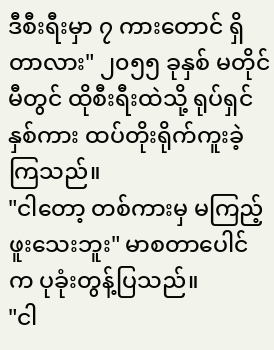ဒီစီးရီးမှာ ၇ ကားတောင် ရှိတာလား" ၂၀၅၅ ခုနှစ် မတိုင်မီတွင် ထိုစီးရီးထဲသို့ ရုပ်ရှင်နှစ်ကား ထပ်တိုးရိုက်ကူးခဲ့ကြသည်။
"ငါတော့ တစ်ကားမှ မကြည့်ဖူးသေးဘူး" မာစတာပေါင် က ပုခုံးတွန့်ပြသည်။
"ငါ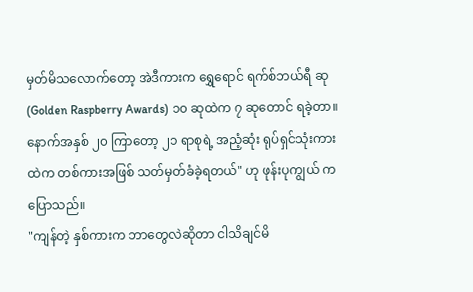မှတ်မိသလောက်တော့ အဲဒီကားက ရွှေရောင် ရက်စ်ဘယ်ရီ ဆု (Golden Raspberry Awards) ၁၀ ဆုထဲက ၇ ဆုတောင် ရခဲ့တာ။ နောက်အနှစ် ၂၀ ကြာတော့ ၂၁ ရာစုရဲ့ အညံ့ဆုံး ရုပ်ရှင်သုံးကားထဲက တစ်ကားအဖြစ် သတ်မှတ်ခံခဲ့ရတယ်" ဟု ဖုန်းပုကျွယ် က ပြောသည်။
"ကျန်တဲ့ နှစ်ကားက ဘာတွေလဲဆိုတာ ငါသိချင်မိ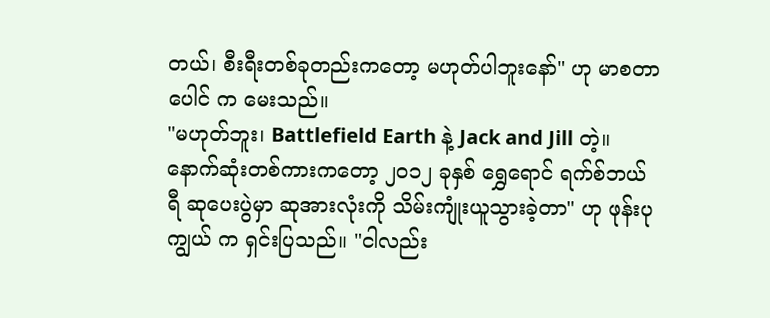တယ်၊ စီးရီးတစ်ခုတည်းကတော့ မဟုတ်ပါဘူးနော်" ဟု မာစတာပေါင် က မေးသည်။
"မဟုတ်ဘူး၊ Battlefield Earth နဲ့ Jack and Jill တဲ့။ နောက်ဆုံးတစ်ကားကတော့ ၂၀၁၂ ခုနှစ် ရွှေရောင် ရက်စ်ဘယ်ရီ ဆုပေးပွဲမှာ ဆုအားလုံးကို သိမ်းကျုံးယူသွားခဲ့တာ" ဟု ဖုန်းပုကျွယ် က ရှင်းပြသည်။ "ငါလည်း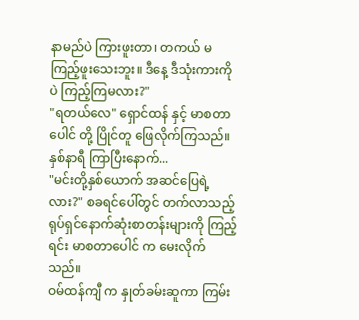နာမည်ပဲ ကြားဖူးတာ၊ တကယ် မကြည့်ဖူးသေးဘူး။ ဒီနေ့ ဒီသုံးကားကိုပဲ ကြည့်ကြမလား?"
"ရတယ်လေ" ရှောင်ထန် နှင့် မာစတာပေါင် တို့ ပြိုင်တူ ဖြေလိုက်ကြသည်။
နှစ်နာရီ ကြာပြီးနောက်...
"မင်းတို့နှစ်ယောက် အဆင်ပြေရဲ့လား?" စခရင်ပေါ်တွင် တက်လာသည့် ရုပ်ရှင်နောက်ဆုံးစာတန်းများကို ကြည့်ရင်း မာစတာပေါင် က မေးလိုက်သည်။
ဝမ်ထန်ကျီ က နှုတ်ခမ်းဆူကာ ကြမ်း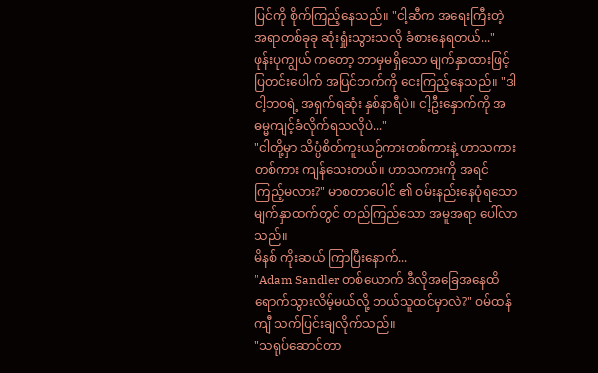ပြင်ကို စိုက်ကြည့်နေသည်။ "ငါ့ဆီက အရေးကြီးတဲ့ အရာတစ်ခုခု ဆုံးရှုံးသွားသလို ခံစားနေရတယ်..."
ဖုန်းပုကျွယ် ကတော့ ဘာမှမရှိသော မျက်နှာထားဖြင့် ပြတင်းပေါက် အပြင်ဘက်ကို ငေးကြည့်နေသည်။ "ဒါ ငါ့ဘဝရဲ့ အရှက်ရဆုံး နှစ်နာရီပဲ။ ငါ့ဦးနှောက်ကို အဓမ္မကျင့်ခံလိုက်ရသလိုပဲ..."
"ငါတို့မှာ သိပ္ပံစိတ်ကူးယဉ်ကားတစ်ကားနဲ့ ဟာသကားတစ်ကား ကျန်သေးတယ်။ ဟာသကားကို အရင်ကြည့်မလား?" မာစတာပေါင် ၏ ဝမ်းနည်းနေပုံရသော မျက်နှာထက်တွင် တည်ကြည်သော အမူအရာ ပေါ်လာသည်။
မိနစ် ကိုးဆယ် ကြာပြီးနောက်...
"Adam Sandler တစ်ယောက် ဒီလိုအခြေအနေထိ ရောက်သွားလိမ့်မယ်လို့ ဘယ်သူထင်မှာလဲ?" ဝမ်ထန်ကျီ သက်ပြင်းချလိုက်သည်။
"သရုပ်ဆောင်တာ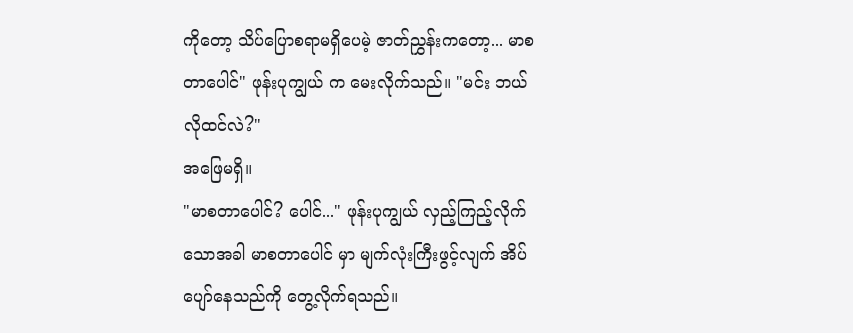ကိုတော့ သိပ်ပြောစရာမရှိပေမဲ့ ဇာတ်ညွှန်းကတော့... မာစတာပေါင်" ဖုန်းပုကျွယ် က မေးလိုက်သည်။ "မင်း ဘယ်လိုထင်လဲ?"
အဖြေမရှိ။
"မာစတာပေါင်? ပေါင်..." ဖုန်းပုကျွယ် လှည့်ကြည့်လိုက်သောအခါ မာစတာပေါင် မှာ မျက်လုံးကြီးဖွင့်လျက် အိပ်ပျော်နေသည်ကို တွေ့လိုက်ရသည်။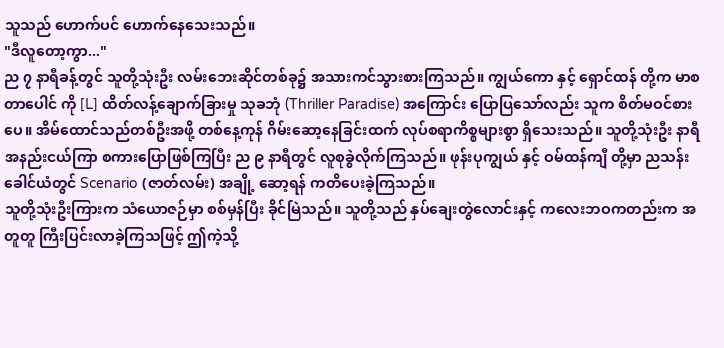သူသည် ဟောက်ပင် ဟောက်နေသေးသည်။
"ဒီလူတော့ကွာ..."
ည ၇ နာရီခန့်တွင် သူတို့သုံးဦး လမ်းဘေးဆိုင်တစ်ခု၌ အသားကင်သွားစားကြသည်။ ကျွယ်ကော နှင့် ရှောင်ထန် တို့က မာစတာပေါင် ကို [L] ထိတ်လန့်ချောက်ခြားမှု သုခဘုံ (Thriller Paradise) အကြောင်း ပြောပြသော်လည်း သူက စိတ်မဝင်စားပေ။ အိမ်ထောင်သည်တစ်ဦးအဖို့ တစ်နေ့ကုန် ဂိမ်းဆော့နေခြင်းထက် လုပ်စရာကိစ္စများစွာ ရှိသေးသည်။ သူတို့သုံးဦး နာရီအနည်းငယ်ကြာ စကားပြောဖြစ်ကြပြီး ည ၉ နာရီတွင် လူစုခွဲလိုက်ကြသည်။ ဖုန်းပုကျွယ် နှင့် ဝမ်ထန်ကျီ တို့မှာ ညသန်းခေါင်ယံတွင် Scenario (ဇာတ်လမ်း) အချို့ ဆော့ရန် ကတိပေးခဲ့ကြသည်။
သူတို့သုံးဦးကြားက သံယောဇဉ်မှာ စစ်မှန်ပြီး ခိုင်မြဲသည်။ သူတို့သည် နှပ်ချေးတွဲလောင်းနှင့် ကလေးဘဝကတည်းက အတူတူ ကြီးပြင်းလာခဲ့ကြသဖြင့် ဤကဲ့သို့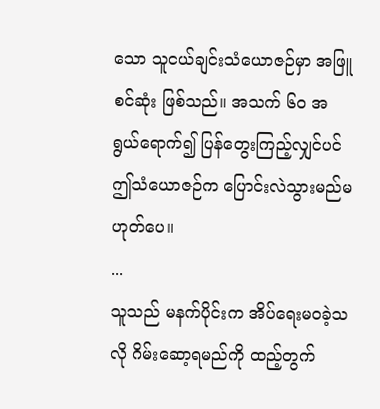သော သူငယ်ချင်းသံယောဇဉ်မှာ အဖြူစင်ဆုံး ဖြစ်သည်။ အသက် ၆၀ အရွယ်ရောက်၍ ပြန်တွေးကြည့်လျှင်ပင် ဤသံယောဇဉ်က ပြောင်းလဲသွားမည်မဟုတ်ပေ။
...
သူသည် မနက်ပိုင်းက အိပ်ရေးမဝခဲ့သလို ဂိမ်းဆော့ရမည်ကို ထည့်တွက်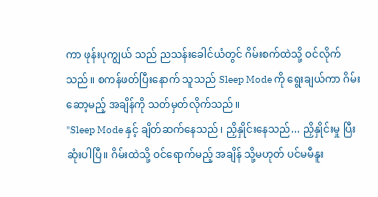ကာ ဖုန်းပုကျွယ် သည် ညသန်းခေါင်ယံတွင် ဂိမ်းစက်ထဲသို့ ဝင်လိုက်သည်။ စကန်ဖတ်ပြီးနောက် သူသည် Sleep Mode ကို ရွေးချယ်ကာ ဂိမ်းဆော့မည့် အချိန်ကို သတ်မှတ်လိုက်သည်။
"Sleep Mode နှင့် ချိတ်ဆက်နေသည်၊ ညှိနှိုင်းနေသည်... ညှိနှိုင်းမှု ပြီးဆုံးပါပြီ။ ဂိမ်းထဲသို့ ဝင်ရောက်မည့် အချိန် သို့မဟုတ် ပင်မမီနူး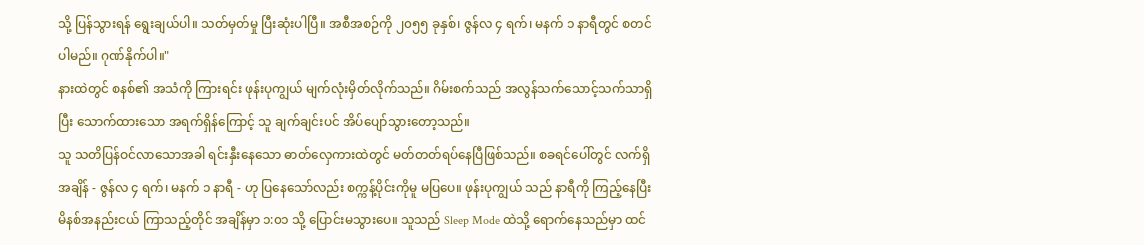သို့ ပြန်သွားရန် ရွေးချယ်ပါ။ သတ်မှတ်မှု ပြီးဆုံးပါပြီ။ အစီအစဉ်ကို ၂၀၅၅ ခုနှစ်၊ ဇွန်လ ၄ ရက်၊ မနက် ၁ နာရီတွင် စတင်ပါမည်။ ဂုဏ်နိုက်ပါ။"
နားထဲတွင် စနစ်၏ အသံကို ကြားရင်း ဖုန်းပုကျွယ် မျက်လုံးမှိတ်လိုက်သည်။ ဂိမ်းစက်သည် အလွန်သက်သောင့်သက်သာရှိပြီး သောက်ထားသော အရက်ရှိန်ကြောင့် သူ ချက်ချင်းပင် အိပ်ပျော်သွားတော့သည်။
သူ သတိပြန်ဝင်လာသောအခါ ရင်းနှီးနေသော ဓာတ်လှေကားထဲတွင် မတ်တတ်ရပ်နေပြီဖြစ်သည်။ စခရင်ပေါ်တွင် လက်ရှိအချိန် - ဇွန်လ ၄ ရက်၊ မနက် ၁ နာရီ - ဟု ပြနေသော်လည်း စက္ကန့်ပိုင်းကိုမူ မပြပေ။ ဖုန်းပုကျွယ် သည် နာရီကို ကြည့်နေပြီး မိနစ်အနည်းငယ် ကြာသည့်တိုင် အချိန်မှာ ၁:၀၁ သို့ ပြောင်းမသွားပေ။ သူသည် Sleep Mode ထဲသို့ ရောက်နေသည်မှာ ထင်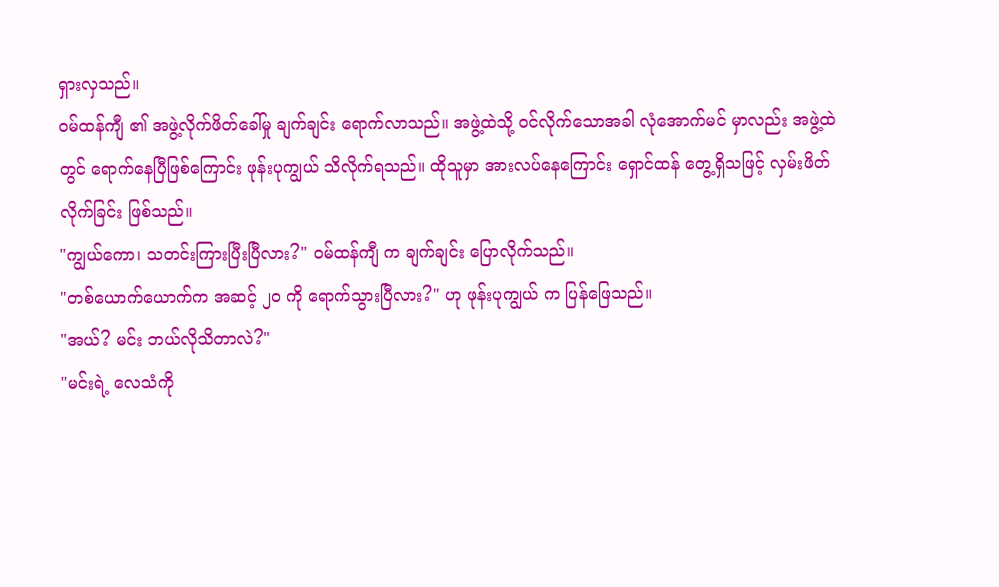ရှားလှသည်။
ဝမ်ထန်ကျီ ၏ အဖွဲ့လိုက်ဖိတ်ခေါ်မှု ချက်ချင်း ရောက်လာသည်။ အဖွဲ့ထဲသို့ ဝင်လိုက်သောအခါ လုံအောက်မင် မှာလည်း အဖွဲ့ထဲတွင် ရောက်နေပြီဖြစ်ကြောင်း ဖုန်းပုကျွယ် သိလိုက်ရသည်။ ထိုသူမှာ အားလပ်နေကြောင်း ရှောင်ထန် တွေ့ရှိသဖြင့် လှမ်းဖိတ်လိုက်ခြင်း ဖြစ်သည်။
"ကျွယ်ကော၊ သတင်းကြားပြီးပြီလား?" ဝမ်ထန်ကျီ က ချက်ချင်း ပြောလိုက်သည်။
"တစ်ယောက်ယောက်က အဆင့် ၂၀ ကို ရောက်သွားပြီလား?" ဟု ဖုန်းပုကျွယ် က ပြန်ဖြေသည်။
"အယ်? မင်း ဘယ်လိုသိတာလဲ?"
"မင်းရဲ့ လေသံကို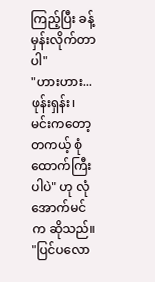ကြည့်ပြီး ခန့်မှန်းလိုက်တာပါ"
"ဟားဟား... ဖုန်းရှန်း၊ မင်းကတော့ တကယ့် စုံထောက်ကြီးပါပဲ" ဟု လုံအောက်မင် က ဆိုသည်။ "ပြင်ပလော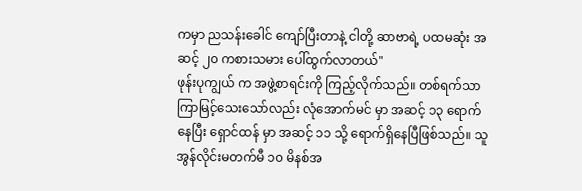ကမှာ ညသန်းခေါင် ကျော်ပြီးတာနဲ့ ငါတို့ ဆာဗာရဲ့ ပထမဆုံး အဆင့် ၂၀ ကစားသမား ပေါ်ထွက်လာတယ်"
ဖုန်းပုကျွယ် က အဖွဲ့စာရင်းကို ကြည့်လိုက်သည်။ တစ်ရက်သာ ကြာမြင့်သေးသော်လည်း လုံအောက်မင် မှာ အဆင့် ၁၃ ရောက်နေပြီး ရှောင်ထန် မှာ အဆင့် ၁၁ သို့ ရောက်ရှိနေပြီဖြစ်သည်။ သူ အွန်လိုင်းမတက်မီ ၁၀ မိနစ်အ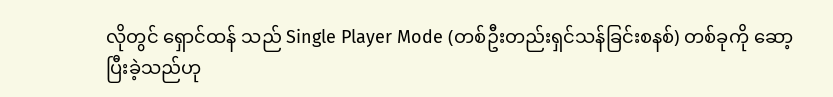လိုတွင် ရှောင်ထန် သည် Single Player Mode (တစ်ဦးတည်းရှင်သန်ခြင်းစနစ်) တစ်ခုကို ဆော့ပြီးခဲ့သည်ဟု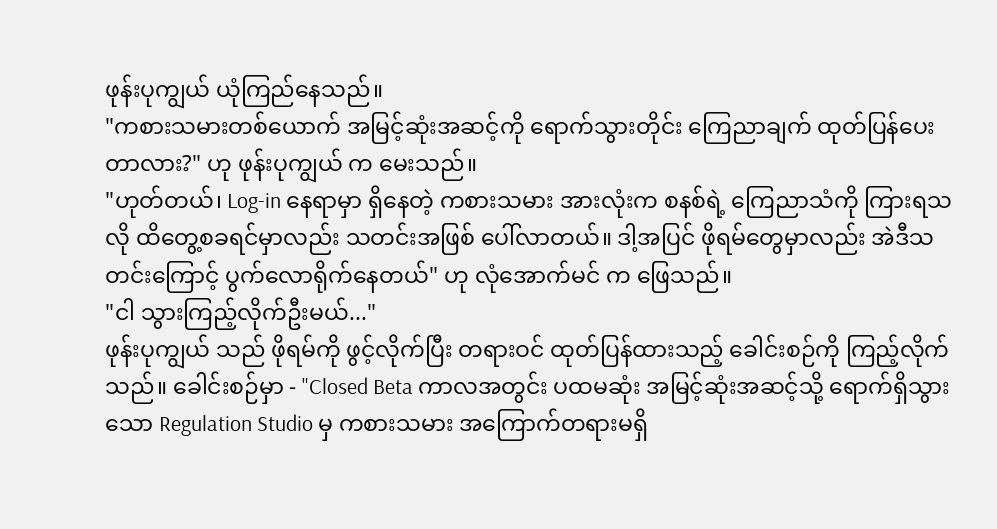ဖုန်းပုကျွယ် ယုံကြည်နေသည်။
"ကစားသမားတစ်ယောက် အမြင့်ဆုံးအဆင့်ကို ရောက်သွားတိုင်း ကြေညာချက် ထုတ်ပြန်ပေးတာလား?" ဟု ဖုန်းပုကျွယ် က မေးသည်။
"ဟုတ်တယ်၊ Log-in နေရာမှာ ရှိနေတဲ့ ကစားသမား အားလုံးက စနစ်ရဲ့ ကြေညာသံကို ကြားရသလို ထိတွေ့စခရင်မှာလည်း သတင်းအဖြစ် ပေါ်လာတယ်။ ဒါ့အပြင် ဖိုရမ်တွေမှာလည်း အဲဒီသတင်းကြောင့် ပွက်လောရိုက်နေတယ်" ဟု လုံအောက်မင် က ဖြေသည်။
"ငါ သွားကြည့်လိုက်ဦးမယ်..."
ဖုန်းပုကျွယ် သည် ဖိုရမ်ကို ဖွင့်လိုက်ပြီး တရားဝင် ထုတ်ပြန်ထားသည့် ခေါင်းစဉ်ကို ကြည့်လိုက်သည်။ ခေါင်းစဉ်မှာ - "Closed Beta ကာလအတွင်း ပထမဆုံး အမြင့်ဆုံးအဆင့်သို့ ရောက်ရှိသွားသော Regulation Studio မှ ကစားသမား အကြောက်တရားမရှိ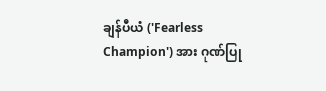ချန်ပီယံ ('Fearless Champion') အား ဂုဏ်ပြု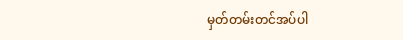မှတ်တမ်းတင်အပ်ပါ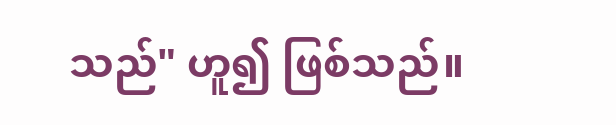သည်" ဟူ၍ ဖြစ်သည်။